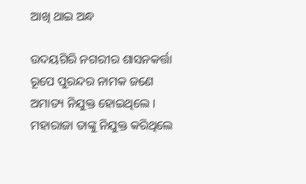ଆଖି ଥାଇ ଅନ୍ଧ

ଉଦୟଗିରି ନଗରୀର ଶାସନକର୍ତ୍ତା ରୂପେ ପୁରନ୍ଦର ନାମକ ଜଣେ ଅମାତ୍ୟ ନିଯୁକ୍ତ ହୋଇଥିଲେ । ମହାରାଜା ତାଙ୍କୁ ନିଯୁକ୍ତ କରିଥିଲେ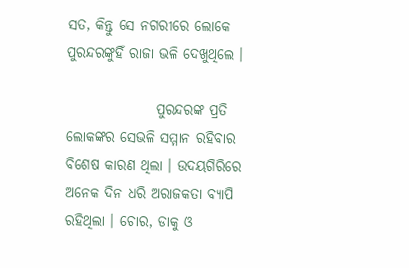ସତ, କିନ୍ତୁ ସେ ନଗରୀରେ ଲୋକେ ପୁରନ୍ଦରଙ୍କୁହିଁ ରାଜା ଭଳି ଦେଖୁଥିଲେ ।

                ପୁରନ୍ଦରଙ୍କ ପ୍ରତି ଲୋକଙ୍କର ସେଭଳି ସମ୍ମାନ ରହିବାର ବିଶେଷ କାରଣ ଥିଲା । ଉଦୟଗିରିରେ ଅନେକ ଦିନ ଧରି ଅରାଜକତା ବ୍ୟାପି ରହିଥିଲା । ଚୋର, ଡାକୁ ଓ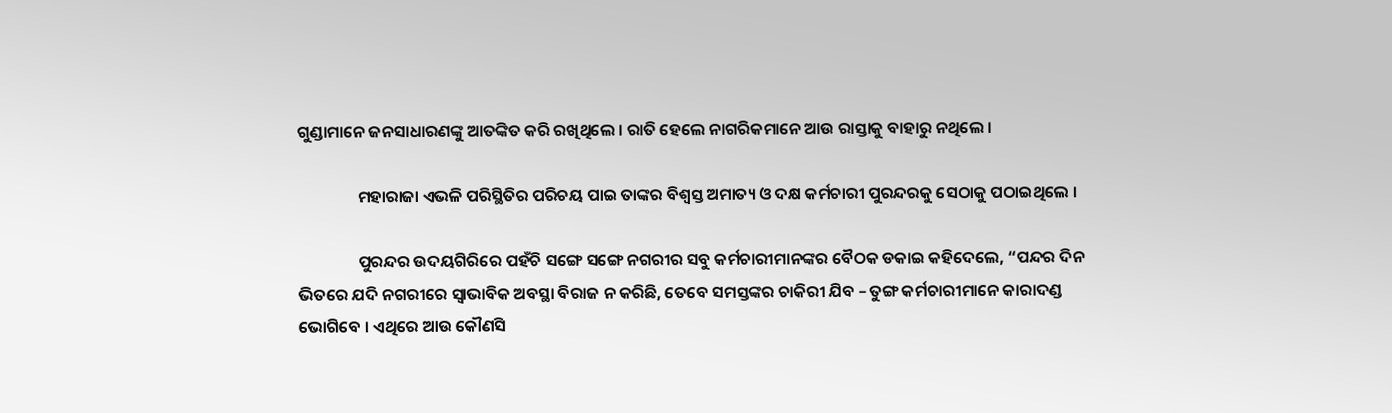ଗୁଣ୍ଡାମାନେ ଜନସାଧାରଣଙ୍କୁ ଆତଙ୍କିତ କରି ରଖିଥିଲେ । ରାତି ହେଲେ ନାଗରିକମାନେ ଆଉ ରାସ୍ତାକୁ ବାହାରୁ ନଥିଲେ ।

                ମହାରାଜା ଏଭଳି ପରିସ୍ଥିତିର ପରିଚୟ ପାଇ ତାଙ୍କର ବିଶ୍ୱସ୍ତ ଅମାତ୍ୟ ଓ ଦକ୍ଷ କର୍ମଚାରୀ ପୁରନ୍ଦରକୁ ସେଠାକୁ ପଠାଇଥିଲେ ।

                ପୁରନ୍ଦର ଉଦୟଗିରିରେ ପହଁଚି ସଙ୍ଗେ ସଙ୍ଗେ ନଗରୀର ସବୁ କର୍ମଚାରୀମାନଙ୍କର ବୈଠକ ଡକାଇ କହିଦେଲେ, “ପନ୍ଦର ଦିନ ଭିତରେ ଯଦି ନଗରୀରେ ସ୍ୱାଭାବିକ ଅବସ୍ଥା ବିରାଜ ନ କରିଛି, ତେବେ ସମସ୍ତଙ୍କର ଚାକିରୀ ଯିବ – ତୁଙ୍ଗ କର୍ମଚାରୀମାନେ କାରାଦଣ୍ଡ ଭୋଗିବେ । ଏଥିରେ ଆଉ କୌଣସି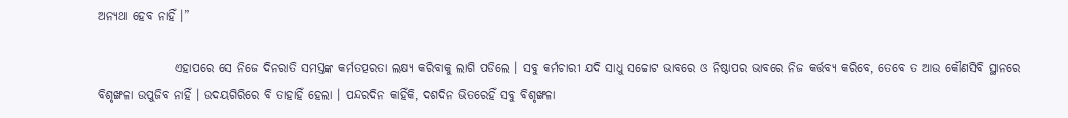ଅନ୍ୟଥା ହେବ ନାହିଁ ।”

                ଏହାପରେ ସେ ନିଜେ ଦିନରାତି ସମସ୍ତଙ୍କ କର୍ମତତ୍ପରତା ଲକ୍ଷ୍ୟ କରିବାକୁ ଲାଗି ପଡିଲେ । ସବୁ କର୍ମଚାରୀ ଯଦି ସାଧୁ ସଚ୍ଚୋଟ ଭାବରେ ଓ ନିଷ୍ଠାପର ଭାବରେ ନିଜ କର୍ତ୍ତବ୍ୟ କରିବେ, ତେବେ ତ ଆଉ କୌଣସିବି ସ୍ଥାନରେ ବିଶୃଙ୍ଖଳା ଉପୁଜିବ ନାହିଁ । ଉଦୟଗିରିରେ ବି ତାହାହିଁ ହେଲା । ପନ୍ଦରଦିନ କାହିଁକି, ଦଶଦିନ ଭିତରେହିଁ ସବୁ ବିଶୃଙ୍ଖଳା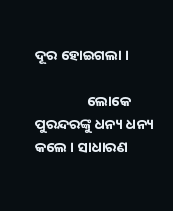ଦୂର ହୋଇଗଲା ।

                ଲୋକେ ପୁରନ୍ଦରଙ୍କୁ ଧନ୍ୟ ଧନ୍ୟ କଲେ । ସାଧାରଣ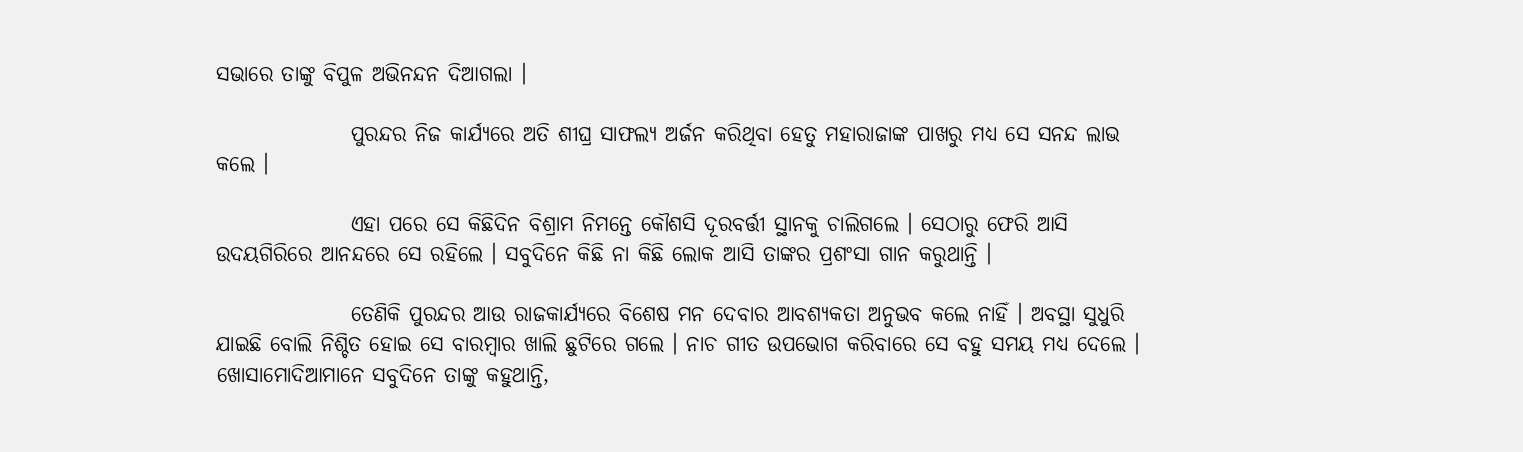ସଭାରେ ତାଙ୍କୁ ବିପୁଳ ଅଭିନନ୍ଦନ ଦିଆଗଲା ।

                ପୁରନ୍ଦର ନିଜ କାର୍ଯ୍ୟରେ ଅତି ଶୀଘ୍ର ସାଫଲ୍ୟ ଅର୍ଜନ କରିଥିବା ହେତୁ ମହାରାଜାଙ୍କ ପାଖରୁ ମଧ୍ୟ ସେ ସନନ୍ଦ ଲାଭ କଲେ ।

                ଏହା ପରେ ସେ କିଛିଦିନ ବିଶ୍ରାମ ନିମନ୍ତେ କୌଶସି ଦୂରବର୍ତ୍ତୀ ସ୍ଥାନକୁ ଚାଲିଗଲେ । ସେଠାରୁ ଫେରି ଆସି ଉଦୟଗିରିରେ ଆନନ୍ଦରେ ସେ ରହିଲେ । ସବୁଦିନେ କିଛି ନା କିଛି ଲୋକ ଆସି ତାଙ୍କର ପ୍ରଶଂସା ଗାନ କରୁଥାନ୍ତି ।

                ତେଣିକି ପୁରନ୍ଦର ଆଉ ରାଜକାର୍ଯ୍ୟରେ ବିଶେଷ ମନ ଦେବାର ଆବଶ୍ୟକତା ଅନୁଭବ କଲେ ନାହିଁ । ଅବସ୍ଥା ସୁଧୁରି ଯାଇଛି ବୋଲି ନିଶ୍ଚିତ ହୋଇ ସେ ବାରମ୍ବାର ଖାଲି ଛୁଟିରେ ଗଲେ । ନାଚ ଗୀତ ଉପଭୋଗ କରିବାରେ ସେ ବହୁ ସମୟ ମଧ୍ୟ ଦେଲେ । ଖୋସାମୋଦିଆମାନେ ସବୁଦିନେ ତାଙ୍କୁ କହୁଥାନ୍ତି,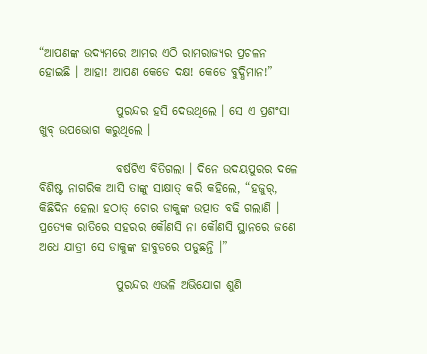“ଆପଣଙ୍କ ଉଦ୍ୟମରେ ଆମର ଏଠି ରାମରାଜ୍ୟର ପ୍ରଚଳନ ହୋଇଛି । ଆହା! ଆପଣ କେଡେ ଦକ୍ଷ! କେଡେ ବୁଦ୍ଧିମାନ!”

                ପୁରନ୍ଦର ହସି ଦେଉଥିଲେ । ସେ ଏ ପ୍ରଶଂସା ଖୁବ୍ ଉପଭୋଗ କରୁଥିଲେ ।

                ବର୍ଷଟିଏ ବିତିଗଲା । ଦିନେ ଉଦୟପୁରର ଦଳେ ବିଶିଷ୍ଟ ନାଗରିକ ଆସି ତାଙ୍କୁ ସାକ୍ଷାତ୍ କରି କହିଲେ, “ହଜୁର୍, କିଛିଦିନ ହେଲା ହଠାତ୍ ଚୋର ଡାକୁଙ୍କ ଉତ୍ପାତ ବଢି ଗଲାଣି । ପ୍ରତ୍ୟେକ ରାତିରେ ସହରର କୌଣସି ନା କୌଣସି ସ୍ଥାନରେ ଜଣେ ଅଧେ ଯାତ୍ରୀ ସେ ଡାକୁଙ୍କ ହାବୁଡରେ ପଡୁଛନ୍ତି ।”

                ପୁରନ୍ଦର ଏଭଳି ଅଭିଯୋଗ ଶୁଣି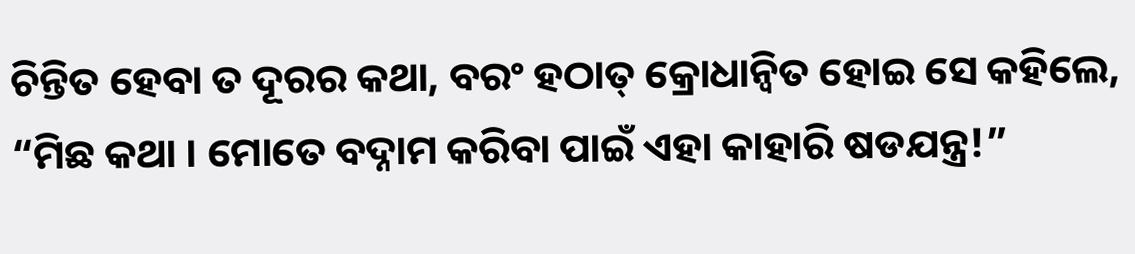ଚିନ୍ତିତ ହେବା ତ ଦୂରର କଥା, ବରଂ ହଠାତ୍ କ୍ରୋଧାନ୍ୱିତ ହୋଇ ସେ କହିଲେ, “ମିଛ କଥା । ମୋତେ ବଦ୍ନାମ କରିବା ପାଇଁ ଏହା କାହାରି ଷଡଯନ୍ତ୍ର!”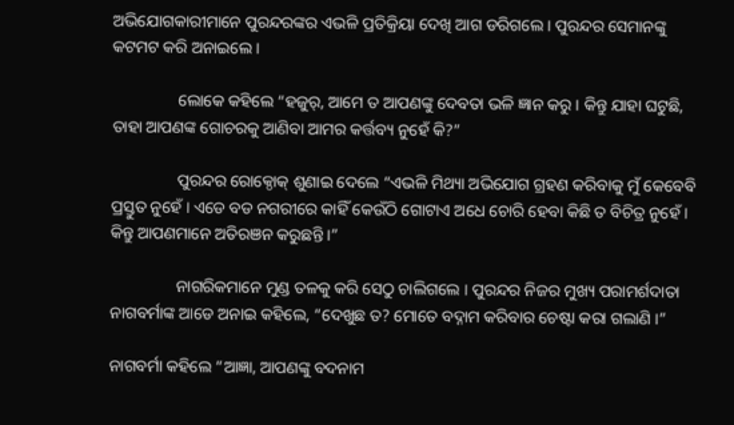ଅଭିଯୋଗକାରୀମାନେ ପୁରନ୍ଦରଙ୍କର ଏଭଳି ପ୍ରତିକ୍ରିୟା ଦେଖି ଆଗ ଡରିଗଲେ । ପୁରନ୍ଦର ସେମାନଙ୍କୁ କଟମଟ କରି ଅନାଇଲେ ।

                ଲୋକେ କହିଲେ “ହଜୁର୍, ଆମେ ତ ଆପଣଙ୍କୁ ଦେବତା ଭଳି ଜ୍ଞାନ କରୁ । କିନ୍ତୁ ଯାହା ଘଟୁଛି, ତାହା ଆପଣଙ୍କ ଗୋଚରକୁ ଆଣିବା ଆମର କର୍ତ୍ତବ୍ୟ ନୁହେଁ କି?”

                ପୁରନ୍ଦର ରୋକ୍ଠୋକ୍ ଶୁଣାଇ ଦେଲେ “ଏଭଳି ମିଥ୍ୟା ଅଭିଯୋଗ ଗ୍ରହଣ କରିବାକୁ ମୁଁ କେବେବି ପ୍ରସ୍ତୁତ ନୁହେଁ । ଏଡେ ବଡ ନଗରୀରେ କାହିଁ କେଉଁଠି ଗୋଟାଏ ଅଧେ ଚୋରି ହେବା କିଛି ତ ବିଚିତ୍ର ନୁହେଁ । କିନ୍ତୁ ଆପଣମାନେ ଅତିରଞନ କରୁଛନ୍ତି ।”

                ନାଗରିକମାନେ ମୁଣ୍ଡ ତଳକୁ କରି ସେଠୁ ଚାଲିଗଲେ । ପୁରନ୍ଦର ନିଜର ମୁଖ୍ୟ ପରାମର୍ଶଦାତା ନାଗବର୍ମାଙ୍କ ଆଡେ ଅନାଇ କହିଲେ, “ଦେଖୁଛ ତ? ମୋତେ ବଦ୍ନାମ କରିବାର ଚେଷ୍ଟା କରା ଗଲାଣି ।”

ନାଗବର୍ମା କହିଲେ “ଆଜ୍ଞା, ଆପଣଙ୍କୁ ବଦନାମ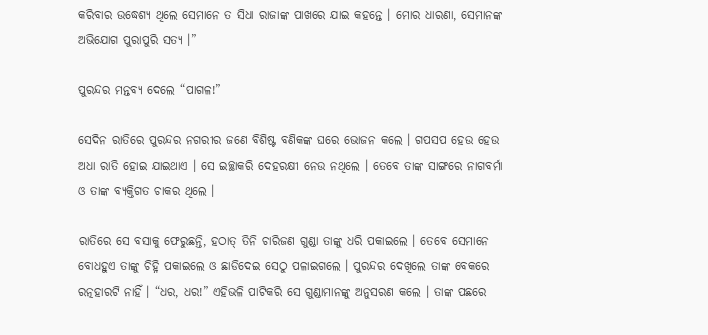କରିବାର ଉଦ୍ଧେଶ୍ୟ ଥିଲେ ସେମାନେ ତ ସିଧା ରାଜାଙ୍କ ପାଖରେ ଯାଇ କହନ୍ତେ । ମୋର ଧାରଣା, ସେମାନଙ୍କ ଅଭିଯୋଗ ପୁରାପୁରି ସତ୍ୟ ।”

ପୁରନ୍ଦର ମନ୍ତବ୍ୟ ଦେଲେ “ପାଗଳ!”

ସେଦିନ ରାତିରେ ପୁରନ୍ଦର ନଗରୀର ଜଣେ ବିଶିଷ୍ଟ ବଣିକଙ୍କ ଘରେ ଭୋଜନ କଲେ । ଗପସପ ହେଉ ହେଉ ଅଧା ରାତି ହୋଇ ଯାଇଥାଏ । ସେ ଇଚ୍ଛାକରି ଦେହରକ୍ଷୀ ନେଉ ନଥିଲେ । ତେବେ ତାଙ୍କ ସାଙ୍ଗରେ ନାଗବର୍ମା ଓ ତାଙ୍କ ବ୍ୟକ୍ତିଗତ ଚାକର ଥିଲେ ।

ରାତିରେ ସେ ବସାକୁ ଫେରୁଛନ୍ତି, ହଠାତ୍ ତିନି ଚାରିଜଣ ଗୁଣ୍ଡା ତାଙ୍କୁ ଧରି ପକାଇଲେ । ତେବେ ସେମାନେ ବୋଧହୁଏ ତାଙ୍କୁ ଚିହ୍ନି ପକାଇଲେ ଓ ଛାଡିଦେଇ ସେଠୁ ପଳାଇଗଲେ । ପୁରନ୍ଦର ଦେଖିଲେ ତାଙ୍କ ବେକରେ ରତ୍ନହାରଟି ନାହିଁ । “ଧର, ଧର!” ଏହିଭଳି ପାଟିକରି ସେ ଗୁଣ୍ଡାମାନଙ୍କୁ ଅନୁସରଣ କଲେ । ତାଙ୍କ ପଛରେ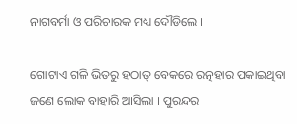ନାଗବର୍ମା ଓ ପରିଚାରକ ମଧ୍ୟ ଦୌଡିଲେ ।

ଗୋଟାଏ ଗଳି ଭିତରୁ ହଠାତ୍ ବେକରେ ରତ୍ନହାର ପକାଇଥିବା ଜଣେ ଲୋକ ବାହାରି ଆସିଲା । ପୁରନ୍ଦର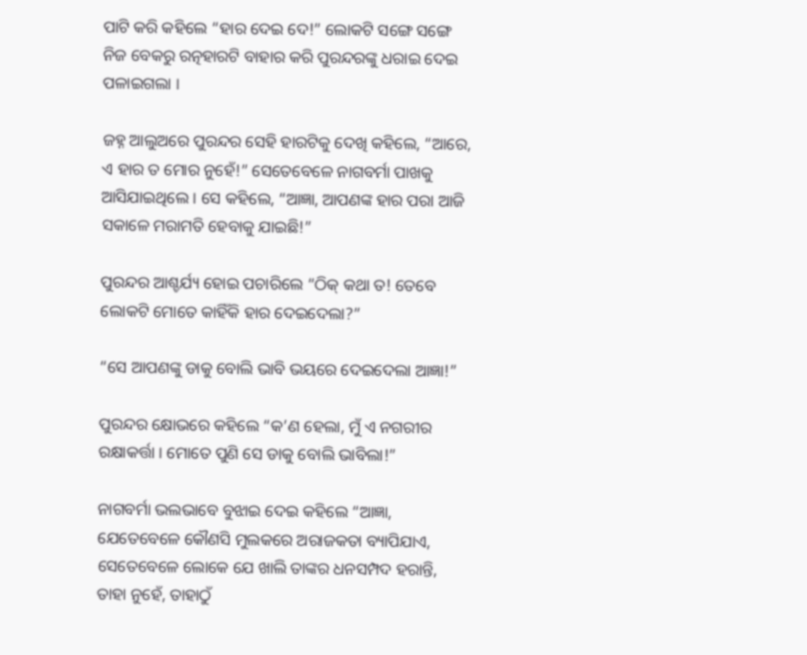ପାଟି କରି କହିଲେ “ହାର ଦେଇ ଦେ!” ଲୋକଟି ସଙ୍ଗେ ସଙ୍ଗେ ନିଜ ବେକରୁ ରତ୍ନହାରଟି ବାହାର କରି ପୁରନ୍ଦରଙ୍କୁ ଧରାଇ ଦେଇ ପଳାଇଗଲା ।

ଜହ୍ନ ଆଲୁଅରେ ପୁରନ୍ଦର ସେହି ହାରଟିକୁ ଦେଖି କହିଲେ, “ଆରେ, ଏ ହାର ତ ମୋର ନୁହେଁ!” ସେତେବେଳେ ନାଗବର୍ମା ପାଖକୁ ଆସିଯାଇଥିଲେ । ସେ କହିଲେ, “ଆଜ୍ଞା, ଆପଣଙ୍କ ହାର ପରା ଆଜି ସକାଳେ ମରାମତି ହେବାକୁ ଯାଇଛି!”

ପୁରନ୍ଦର ଆଶ୍ଚର୍ଯ୍ୟ ହୋଇ ପଚାରିଲେ “ଠିକ୍ କଥା ତ! ତେବେ ଲୋକଟି ମୋତେ କାହିଁକି ହାର ଦେଇଦେଲା?”

“ସେ ଆପଣଙ୍କୁ ଡାକୁ ବୋଲି ଭାବି ଭୟରେ ଦେଇଦେଲା ଆଜ୍ଞା!”

ପୁରନ୍ଦର କ୍ଷୋଭରେ କହିଲେ “କ’ଣ ହେଲା, ମୁଁ ଏ ନଗରୀର ରକ୍ଷାକର୍ତ୍ତା । ମୋତେ ପୁଣି ସେ ଡାକୁ ବୋଲି ଭାବିଲା!”

ନାଗବର୍ମା ଭଲଭାବେ ବୁଝାଇ ଦେଇ କହିଲେ “ଆଜ୍ଞା, ଯେତେବେଳେ କୌଣସି ମୁଲକରେ ଅରାଜକତା ବ୍ୟାପିଯାଏ, ସେତେବେଳେ ଲୋକେ ଯେ ଖାଲି ତାଙ୍କର ଧନସମ୍ପଦ ହରାନ୍ତି, ତାହା ନୁହେଁ, ତାହାଠୁଁ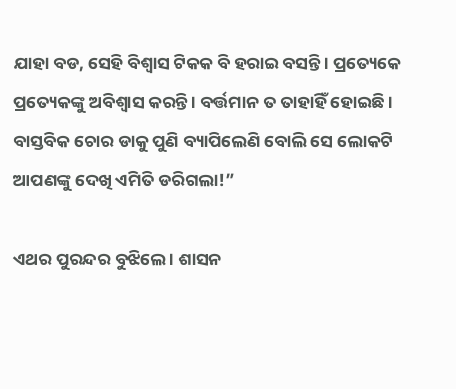ଯାହା ବଡ, ସେହି ବିଶ୍ୱାସ ଟିକକ ବି ହରାଇ ବସନ୍ତି । ପ୍ରତ୍ୟେକେ ପ୍ରତ୍ୟେକଙ୍କୁ ଅବିଶ୍ୱାସ କରନ୍ତି । ବର୍ତ୍ତମାନ ତ ତାହାହିଁ ହୋଇଛି । ବାସ୍ତବିକ ଚୋର ଡାକୁ ପୁଣି ବ୍ୟାପିଲେଣି ବୋଲି ସେ ଲୋକଟି ଆପଣଙ୍କୁ ଦେଖି ଏମିତି ଡରିଗଲା!”

ଏଥର ପୁରନ୍ଦର ବୁଝିଲେ । ଶାସନ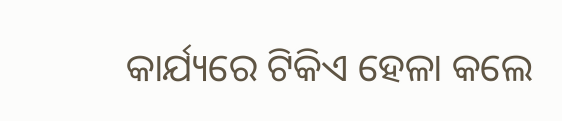କାର୍ଯ୍ୟରେ ଟିକିଏ ହେଳା କଲେ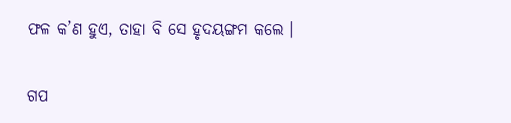ଫଳ କ’ଣ ହୁଏ, ତାହା ବି ସେ ହୃଦୟଙ୍ଗମ କଲେ ।


ଗପ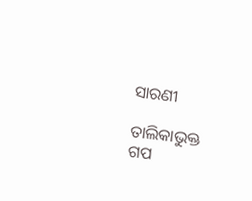ସାରଣୀ

ତାଲିକାଭୁକ୍ତ ଗପ